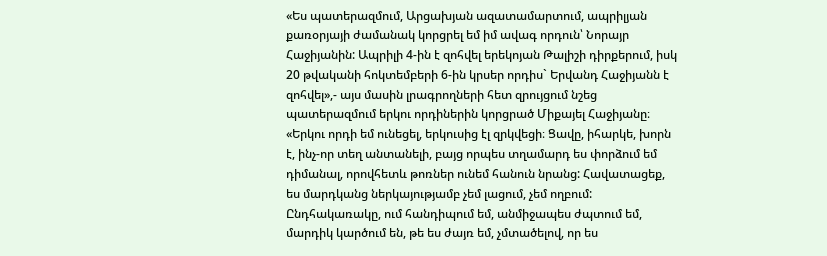«Ես պատերազմում, Արցախյան ազատամարտում, ապրիլյան քառօրյայի ժամանակ կորցրել եմ իմ ավագ որդուն՝ Նորայր Հաջիյանին: Ապրիլի 4-ին է զոհվել երեկոյան Թալիշի դիրքերում, իսկ 20 թվականի հոկտեմբերի 6-ին կրսեր որդիս` Երվանդ Հաջիյանն է զոհվել»,- այս մասին լրագրողների հետ զրույցում նշեց պատերազմում երկու որդիներին կորցրած Միքայել Հաջիյանը։
«Երկու որդի եմ ունեցել, երկուսից էլ զրկվեցի։ Ցավը, իհարկե, խորն է, ինչ-որ տեղ անտանելի, բայց որպես տղամարդ ես փորձում եմ դիմանալ, որովհետև թոռներ ունեմ հանուն նրանց: Հավատացեք, ես մարդկանց ներկայությամբ չեմ լացում, չեմ ողբում: Ընդհակառակը, ում հանդիպում եմ, անմիջապես ժպտում եմ, մարդիկ կարծում են, թե ես ժայռ եմ, չմտածելով, որ ես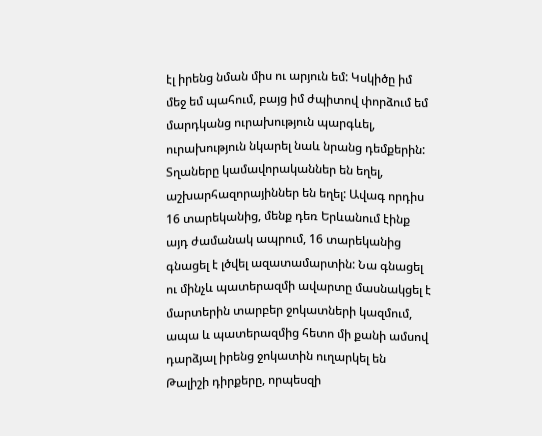էլ իրենց նման միս ու արյուն եմ: Կսկիծը իմ մեջ եմ պահում, բայց իմ ժպիտով փորձում եմ մարդկանց ուրախություն պարգևել, ուրախություն նկարել նաև նրանց դեմքերին:
Տղաները կամավորականներ են եղել, աշխարհազորայիններ են եղել: Ավագ որդիս 16 տարեկանից, մենք դեռ Երևանում էինք այդ ժամանակ ապրում, 16 տարեկանից գնացել է լծվել ազատամարտին: Նա գնացել ու մինչև պատերազմի ավարտը մասնակցել է մարտերին տարբեր ջոկատների կազմում, ապա և պատերազմից հետո մի քանի ամսով դարձյալ իրենց ջոկատին ուղարկել են Թալիշի դիրքերը, որպեսզի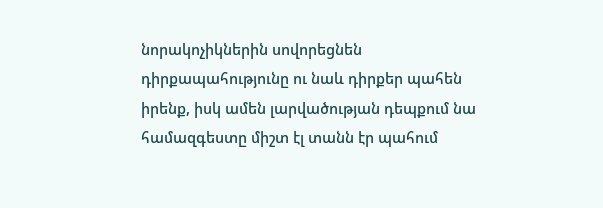նորակոչիկներին սովորեցնեն դիրքապահությունը ու նաև դիրքեր պահեն իրենք, իսկ ամեն լարվածության դեպքում նա համազգեստը միշտ էլ տանն էր պահում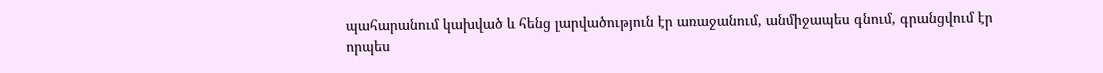պահարանում կախված և հենց լարվածություն էր առաջանում, անմիջապես գնում, գրանցվում էր որպես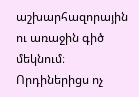աշխարհազորային ու առաջին գիծ մեկնում։ Որդիներիցս ոչ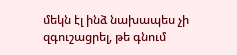մեկն էլ ինձ նախապես չի զգուշացրել, թե գնում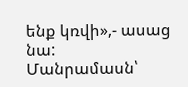ենք կռվի»,- ասաց նա:
Մանրամասն՝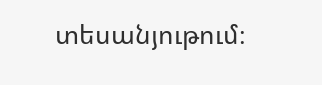տեսանյութում։